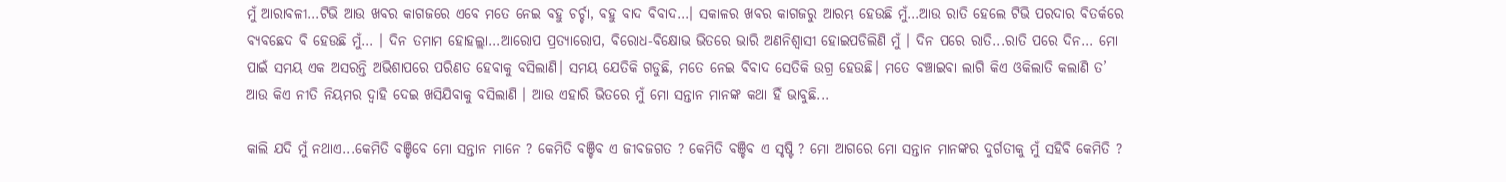ମୁଁ ଆରାବଳୀ…ଟିଭି ଆଉ ଖବର କାଗଜରେ ଏବେ ମତେ ନେଇ ବହୁ ଚର୍ଚ୍ଚା, ବହୁ ବାଦ ବିବାଦ…। ସକାଳର ଖବର କାଗଜରୁ ଆରମ୍ଭ ହେଉଛି ମୁଁ…ଆଉ ରାତି ହେଲେ ଟିଭି ପରଦାର ବିତର୍କରେ ବ୍ୟବଛେଦ ବି ହେଉଛି ମୁଁ… । ଦିନ ତମାମ ହୋହଲ୍ଲା…ଆରୋପ ପ୍ରତ୍ୟାରୋପ, ବିରୋଧ-ବିକ୍ଷୋଭ ଭିତରେ ଭାରି ଅଣନିଶ୍ବାସୀ ହୋଇପଡିଲିଣି ମୁଁ । ଦିନ ପରେ ରାତି...ରାତି ପରେ ଦିନ… ମୋ ପାଇଁ ସମୟ ଏକ ଅସରନ୍ତି ଅଭିଶାପରେ ପରିଣତ ହେବାକୁ ବସିଲାଣି। ସମୟ ଯେତିକି ଗଡୁଛି, ମତେ ନେଇ ବିବାଦ ସେତିକି ଉଗ୍ର ହେଉଛି। ମତେ ବଞ୍ଚାଇବା ଲାଗି କିଏ ଓକିଲାତି କଲାଣି ତ’ ଆଉ କିଏ ନୀତି ନିୟମର ଦ୍ବାହି ଦେଇ ଖସିଯିବାକୁ ବସିଲାଣି । ଆଉ ଏହାରି ଭିତରେ ମୁଁ ମୋ ସନ୍ତାନ ମାନଙ୍କ କଥା ହିଁ ଭାବୁଛି...

କାଲି ଯଦି ମୁଁ ନଥାଏ...କେମିତି ବଞ୍ଚିବେ ମୋ ସନ୍ତାନ ମାନେ ? କେମିତି ବଞ୍ଚିବ ଏ ଜୀବଜଗତ ? କେମିତି ବଞ୍ଚିବ ଏ ସୃଷ୍ଟି ? ମୋ ଆଗରେ ମୋ ସନ୍ତାନ ମାନଙ୍କର ଦୁର୍ଗତୀକୁ ମୁଁ ସହିବି କେମିତି ?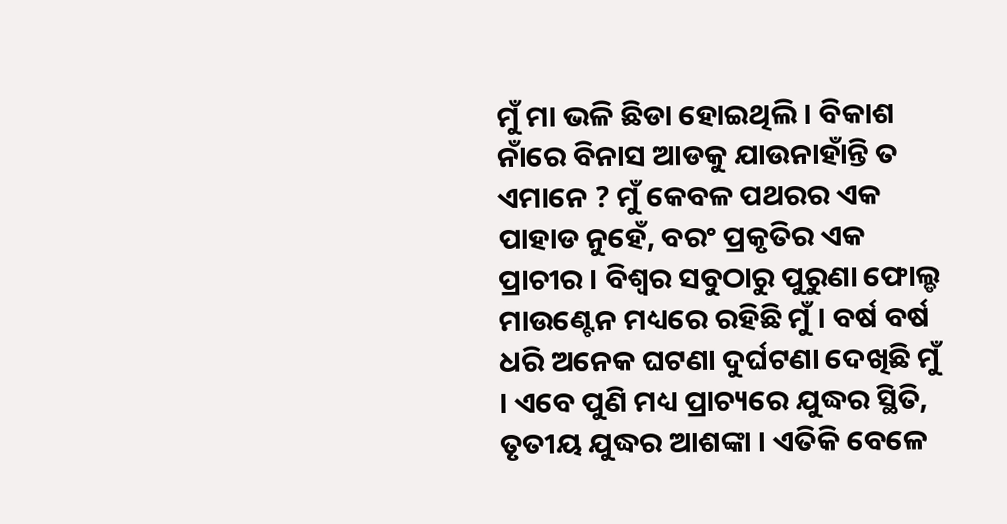ମୁଁ ମା ଭଳି ଛିଡା ହୋଇଥିଲି । ବିକାଶ ନାଁରେ ବିନାସ ଆଡକୁ ଯାଉନାହାଁନ୍ତି ତ ଏମାନେ ? ମୁଁ କେବଳ ପଥରର ଏକ ପାହାଡ ନୁହେଁ, ବରଂ ପ୍ରକୃତିର ଏକ ପ୍ରାଚୀର । ବିଶ୍ବର ସବୁଠାରୁ ପୁରୁଣା ଫୋଲ୍ଡ ମାଉଣ୍ଟେନ ମଧ୍ୟରେ ରହିଛି ମୁଁ । ବର୍ଷ ବର୍ଷ ଧରି ଅନେକ ଘଟଣା ଦୁର୍ଘଟଣା ଦେଖିଛି ମୁଁ । ଏବେ ପୁଣି ମଧ୍ୟ ପ୍ରାଚ୍ୟରେ ଯୁଦ୍ଧର ସ୍ଥିତି, ତୃତୀୟ ଯୁଦ୍ଧର ଆଶଙ୍କା । ଏତିକି ବେଳେ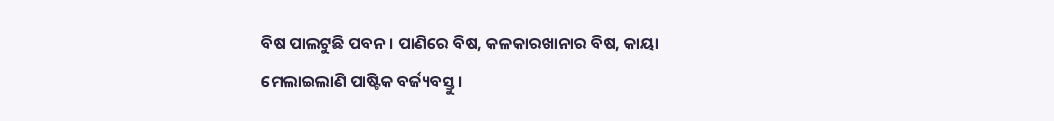ବିଷ ପାଲଟୁଛି ପବନ । ପାଣିରେ ବିଷ, କଳକାରଖାନାର ବିଷ, କାୟା ମେଲାଇଲାଣି ପାଷ୍ଟିକ ବର୍ଜ୍ୟବସ୍ତୁ।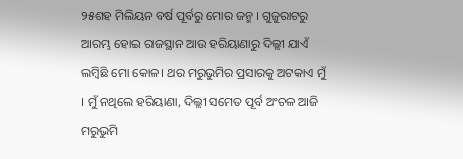୨୫ଶହ ମିଲିୟନ ବର୍ଷ ପୂର୍ବରୁ ମୋର ଜନ୍ମ । ଗୁଜୁରାଟରୁ ଆରମ୍ଭ ହୋଇ ରାଜସ୍ଥାନ ଆଉ ହରିୟାଣାରୁ ଦିଲ୍ଲୀ ଯାଏଁ ଲମ୍ବିଛି ମୋ କୋଳ। ଥର ମରୁଭୁମିର ପ୍ରସାରକୁ ଅଟକାଏ ମୁଁ । ମୁଁ ନଥିଲେ ହରିୟାଣା, ଦିଲ୍ଲୀ ସମେତ ପୂର୍ବ ଅଂଚଳ ଆଜି ମରୁଭୁମି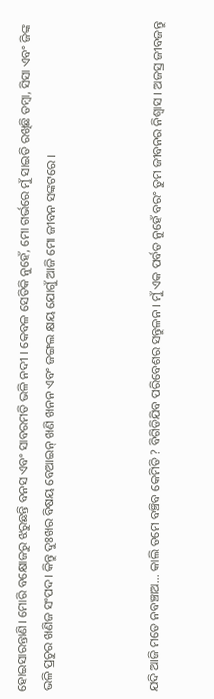ହୋଇସାରନ୍ତାଣି। ମୋରି ବକ୍ଷୋଜରୁ ଝରୁଛନ୍ତି ବନସ ଏବଂ ସାବରମତି ଭଳି ନଦୀ । କେବଳ ସେତିକି ନୁହେଁ, ମୋ ଗର୍ଭରେ ମୁଁ ସାଇତି ରଖିଛି ତମ୍ବା, ସିସା ଏବଂ ଜିଙ୍କ ଭଳି ପ୍ରଚୁର ଖଣିଜ ସଂପଦ। କିନ୍ତୁ ଦୁଃଖର ବିଷୟ ବେଆଇନ୍ ଖଣି ଖନନ ଏବଂ ଜଙ୍ଗଲ କ୍ଷୟ ଯୋଗୁଁ ଆଜି ମୋ ଜୀବନ ସଙ୍କଟରେ ।



ଯଦି ଆଜି ମତେ ନବଞ୍ଚାଅ... କାଲି ତମେ ବଞ୍ଚିବ କେମିତି ? ବିଗିଡିଯିବ ପରିବେଶର ସନ୍ତୁଳନ । ମୁଁ ଏକ ପର୍ବତ ନୁହେଁ ବରଂ ତୁମ ଜୀବନର ନିଶ୍ୱାସ । ଅଜସ୍ର ଜୀବଜନ୍ତୁ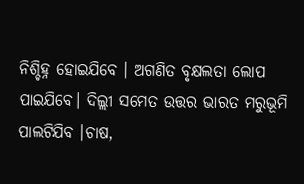ନିଶ୍ଚିହ୍ନ ହୋଇଯିବେ । ଅଗଣିତ ବୃକ୍ଷଲତା ଲୋପ ପାଇଯିବେ। ଦିଲ୍ଲୀ ସମେତ ଉତ୍ତର ଭାରତ ମରୁଭୂମି ପାଲଟିଯିବ ।ଚାଷ,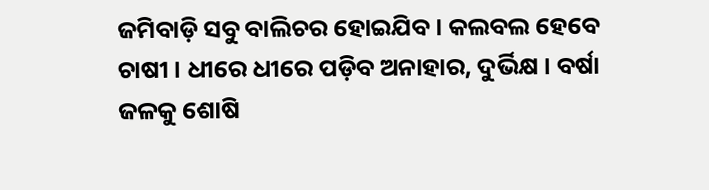ଜମିବାଡ଼ି ସବୁ ବାଲିଚର ହୋଇଯିବ । କଲବଲ ହେବେ ଚାଷୀ । ଧୀରେ ଧୀରେ ପଡ଼ିବ ଅନାହାର, ଦୁର୍ଭିକ୍ଷ । ବର୍ଷା ଜଳକୁ ଶୋଷି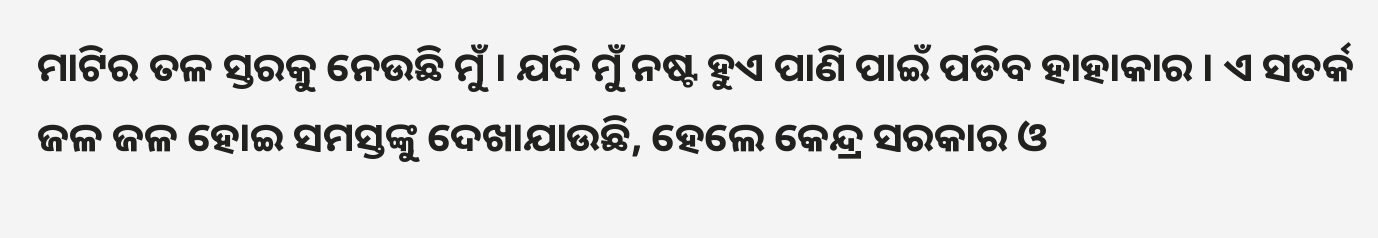ମାଟିର ତଳ ସ୍ତରକୁ ନେଉଛି ମୁଁ । ଯଦି ମୁଁ ନଷ୍ଟ ହୁଏ ପାଣି ପାଇଁ ପଡିବ ହାହାକାର । ଏ ସତର୍କ ଜଳ ଜଳ ହୋଇ ସମସ୍ତଙ୍କୁ ଦେଖାଯାଉଛି, ହେଲେ କେନ୍ଦ୍ର ସରକାର ଓ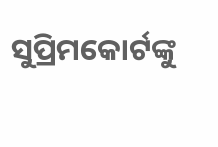ସୁପ୍ରିମକୋର୍ଟଙ୍କୁ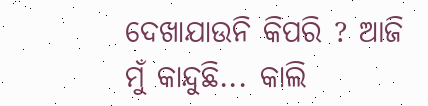ଦେଖାଯାଉନି କିପରି ? ଆଜି ମୁଁ କାନ୍ଦୁଛି... କାଲି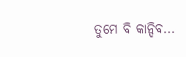ତୁମେ ବି କାନ୍ଦିବ...